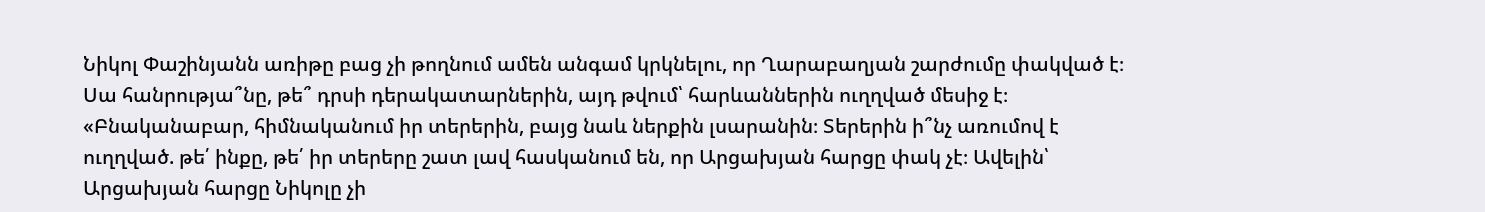Նիկոլ Փաշինյանն առիթը բաց չի թողնում ամեն անգամ կրկնելու, որ Ղարաբաղյան շարժումը փակված է։ Սա հանրությա՞նը, թե՞ դրսի դերակատարներին, այդ թվում՝ հարևաններին ուղղված մեսիջ է։ «Բնականաբար, հիմնականում իր տերերին, բայց նաև ներքին լսարանին։ Տերերին ի՞նչ առումով է ուղղված. թե՛ ինքը, թե՛ իր տերերը շատ լավ հասկանում են, որ Արցախյան հարցը փակ չէ։ Ավելին՝ Արցախյան հարցը Նիկոլը չի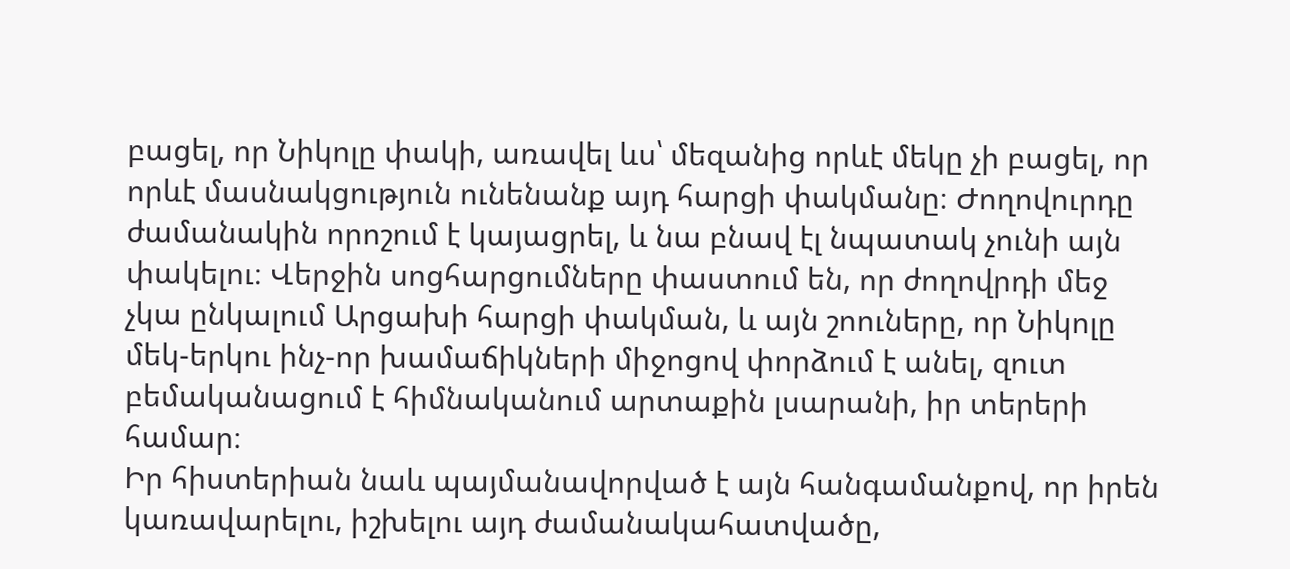բացել, որ Նիկոլը փակի, առավել ևս՝ մեզանից որևէ մեկը չի բացել, որ որևէ մասնակցություն ունենանք այդ հարցի փակմանը։ Ժողովուրդը ժամանակին որոշում է կայացրել, և նա բնավ էլ նպատակ չունի այն փակելու։ Վերջին սոցհարցումները փաստում են, որ ժողովրդի մեջ չկա ընկալում Արցախի հարցի փակման, և այն շոուները, որ Նիկոլը մեկ-երկու ինչ-որ խամաճիկների միջոցով փորձում է անել, զուտ բեմականացում է հիմնականում արտաքին լսարանի, իր տերերի համար։
Իր հիստերիան նաև պայմանավորված է այն հանգամանքով, որ իրեն կառավարելու, իշխելու այդ ժամանակահատվածը,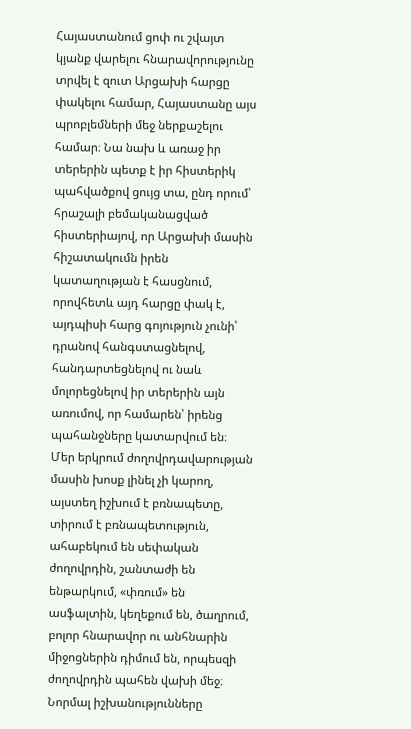Հայաստանում ցոփ ու շվայտ կյանք վարելու հնարավորությունը տրվել է զուտ Արցախի հարցը փակելու համար, Հայաստանը այս պրոբլեմների մեջ ներքաշելու համար։ Նա նախ և առաջ իր տերերին պետք է իր հիստերիկ պահվածքով ցույց տա, ընդ որում՝ հրաշալի բեմականացված հիստերիայով, որ Արցախի մասին հիշատակումն իրեն կատաղության է հասցնում, որովհետև այդ հարցը փակ է, այդպիսի հարց գոյություն չունի՝ դրանով հանգստացնելով, հանդարտեցնելով ու նաև մոլորեցնելով իր տերերին այն առումով, որ համարեն՝ իրենց պահանջները կատարվում են։ Մեր երկրում ժողովրդավարության մասին խոսք լինել չի կարող, այստեղ իշխում է բռնապետը, տիրում է բռնապետություն, ահաբեկում են սեփական ժողովրդին, շանտաժի են ենթարկում, «փռում» են ասֆալտին, կեղեքում են, ծաղրում, բոլոր հնարավոր ու անհնարին միջոցներին դիմում են, որպեսզի ժողովրդին պահեն վախի մեջ։ Նորմալ իշխանությունները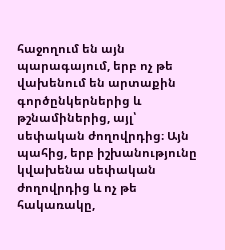հաջողում են այն պարագայում, երբ ոչ թե վախենում են արտաքին գործընկերներից և թշնամիներից, այլ՝ սեփական ժողովրդից։ Այն պահից, երբ իշխանությունը կվախենա սեփական ժողովրդից և ոչ թե հակառակը,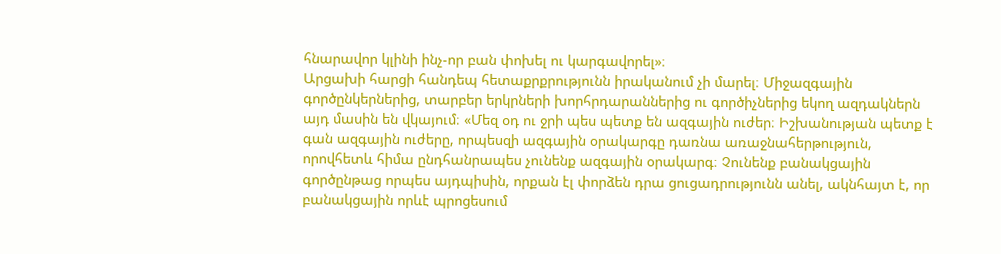հնարավոր կլինի ինչ-որ բան փոխել ու կարգավորել»։
Արցախի հարցի հանդեպ հետաքրքրությունն իրականում չի մարել։ Միջազգային գործընկերներից, տարբեր երկրների խորհրդարաններից ու գործիչներից եկող ազդակներն այդ մասին են վկայում։ «Մեզ օդ ու ջրի պես պետք են ազգային ուժեր։ Իշխանության պետք է գան ազգային ուժերը, որպեսզի ազգային օրակարգը դառնա առաջնահերթություն, որովհետև հիմա ընդհանրապես չունենք ազգային օրակարգ։ Չունենք բանակցային գործընթաց որպես այդպիսին, որքան էլ փորձեն դրա ցուցադրությունն անել, ակնհայտ է, որ բանակցային որևէ պրոցեսում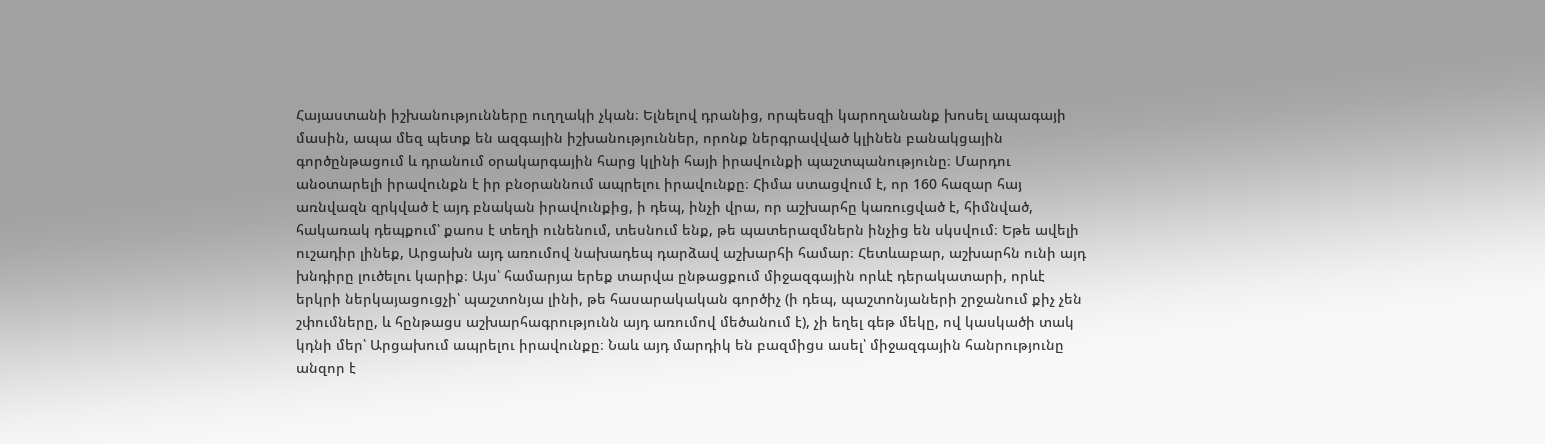Հայաստանի իշխանությունները ուղղակի չկան։ Ելնելով դրանից, որպեսզի կարողանանք խոսել ապագայի մասին, ապա մեզ պետք են ազգային իշխանություններ, որոնք ներգրավված կլինեն բանակցային գործընթացում և դրանում օրակարգային հարց կլինի հայի իրավունքի պաշտպանությունը։ Մարդու անօտարելի իրավունքն է իր բնօրաննում ապրելու իրավունքը։ Հիմա ստացվում է, որ 160 հազար հայ առնվազն զրկված է այդ բնական իրավունքից, ի դեպ, ինչի վրա, որ աշխարհը կառուցված է, հիմնված, հակառակ դեպքում՝ քաոս է տեղի ունենում, տեսնում ենք, թե պատերազմներն ինչից են սկսվում։ Եթե ավելի ուշադիր լինեք, Արցախն այդ առումով նախադեպ դարձավ աշխարհի համար։ Հետևաբար, աշխարհն ունի այդ խնդիրը լուծելու կարիք։ Այս՝ համարյա երեք տարվա ընթացքում միջազգային որևէ դերակատարի, որևէ երկրի ներկայացուցչի՝ պաշտոնյա լինի, թե հասարակական գործիչ (ի դեպ, պաշտոնյաների շրջանում քիչ չեն շփումները, և հընթացս աշխարհագրությունն այդ առումով մեծանում է), չի եղել գեթ մեկը, ով կասկածի տակ կդնի մեր՝ Արցախում ապրելու իրավունքը։ Նաև այդ մարդիկ են բազմիցս ասել՝ միջազգային հանրությունը անզոր է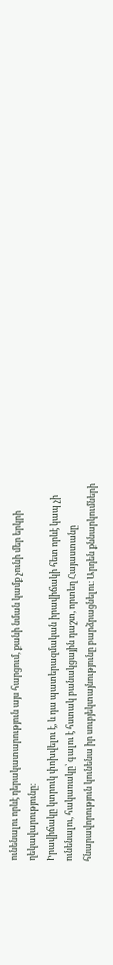ունենալու որևէ դերակատարություն այս հարցում, քանի նման կամք չունի մեր երկրի ղեկավարությունը։
Իրավիճակը կտրուկ փոխվելու է, և դա պատերազմական իրավիճակի հետ որևէ կապ չի ունենալու, հակառակը՝ գալու է հստակ բանակցային դաշտ, որտեղ Հայաստանը հնարավորություն կունենա իր սուբյեկտայնությունը բարձրացնելու։ Արդեն քննարկումների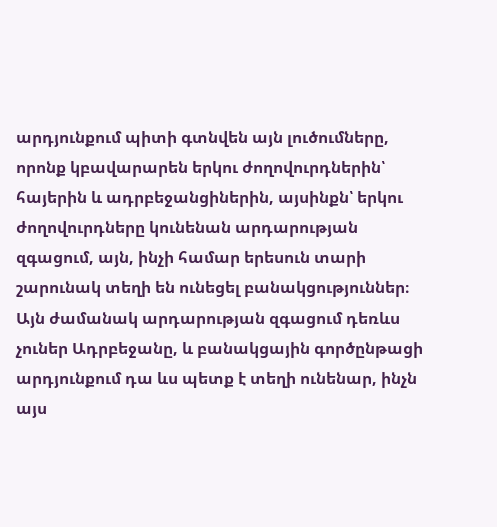արդյունքում պիտի գտնվեն այն լուծումները, որոնք կբավարարեն երկու ժողովուրդներին՝ հայերին և ադրբեջանցիներին, այսինքն՝ երկու ժողովուրդները կունենան արդարության զգացում, այն, ինչի համար երեսուն տարի շարունակ տեղի են ունեցել բանակցություններ։ Այն ժամանակ արդարության զգացում դեռևս չուներ Ադրբեջանը, և բանակցային գործընթացի արդյունքում դա ևս պետք է տեղի ունենար, ինչն այս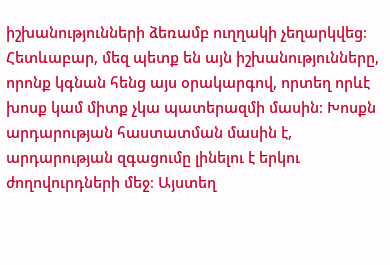իշխանությունների ձեռամբ ուղղակի չեղարկվեց։ Հետևաբար, մեզ պետք են այն իշխանությունները, որոնք կգնան հենց այս օրակարգով, որտեղ որևէ խոսք կամ միտք չկա պատերազմի մասին։ Խոսքն արդարության հաստատման մասին է, արդարության զգացումը լինելու է երկու ժողովուրդների մեջ։ Այստեղ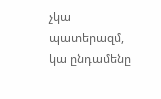չկա պատերազմ, կա ընդամենը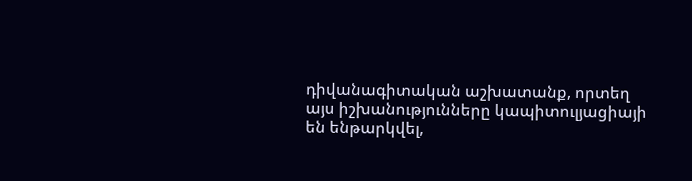դիվանագիտական աշխատանք, որտեղ այս իշխանությունները կապիտուլյացիայի են ենթարկվել,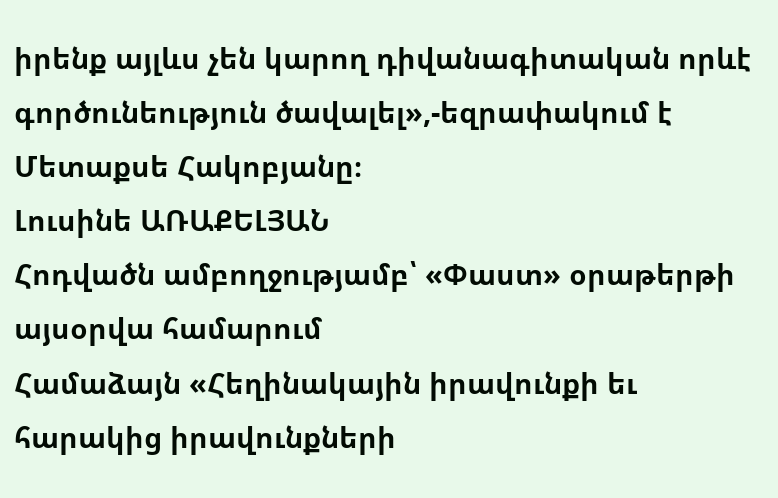իրենք այլևս չեն կարող դիվանագիտական որևէ գործունեություն ծավալել»,-եզրափակում է Մետաքսե Հակոբյանը։
Լուսինե ԱՌԱՔԵԼՅԱՆ
Հոդվածն ամբողջությամբ՝ «Փաստ» օրաթերթի այսօրվա համարում
Համաձայն «Հեղինակային իրավունքի եւ հարակից իրավունքների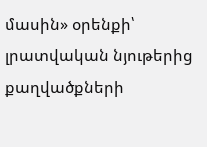մասին» օրենքի՝ լրատվական նյութերից քաղվածքների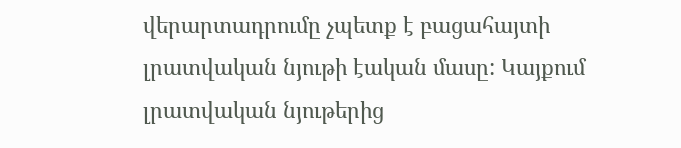վերարտադրումը չպետք է բացահայտի լրատվական նյութի էական մասը: Կայքում լրատվական նյութերից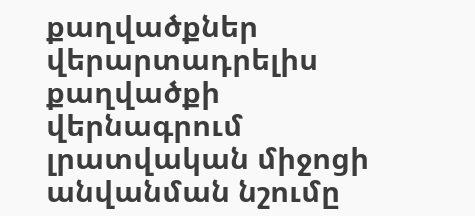քաղվածքներ վերարտադրելիս քաղվածքի վերնագրում լրատվական միջոցի անվանման նշումը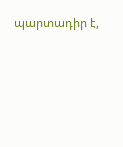պարտադիր է,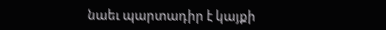նաեւ պարտադիր է կայքի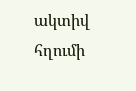ակտիվ հղումի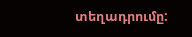տեղադրումը: